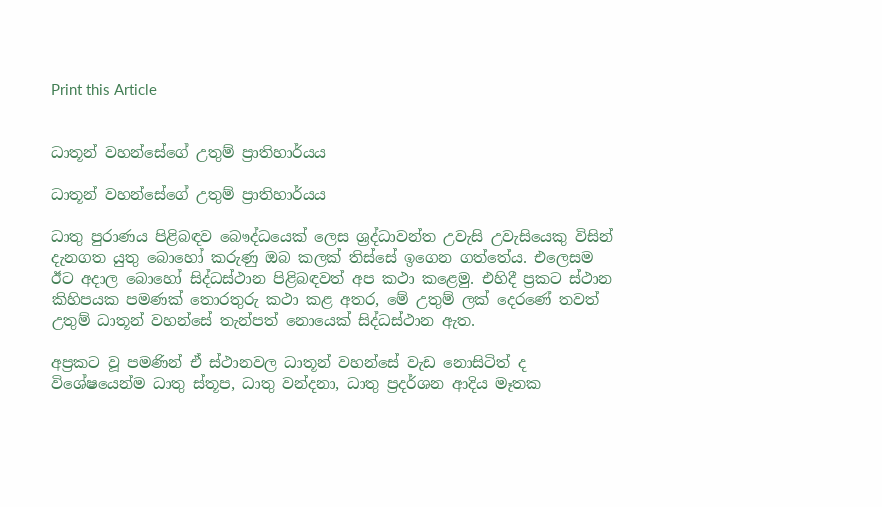Print this Article


ධාතූන් වහන්සේගේ උතුම් ප්‍රාතිහාර්යය

ධාතූන් වහන්සේගේ උතුම් ප්‍රාතිහාර්යය

ධාතු පුරාණය පිළිබඳව බෞද්ධයෙක් ලෙස ශ්‍රද්ධාවන්ත උවැසි උවැසියෙකු විසින් දැනගත යුතු බොහෝ කරුණු ඔබ කලක් තිස්සේ ඉගෙන ගත්තේය. එලෙසම ඊට අදාල බොහෝ සිද්ධස්ථාන පිළිබඳවත් අප කථා කළෙමු. එහිදී ප්‍රකට ස්ථාන කිහිපයක පමණක් තොරතුරු කථා කළ අතර, මේ උතුම් ලක් දෙරණේ තවත් උතුම් ධාතූන් වහන්සේ තැන්පත් නොයෙක් සිද්ධස්ථාන ඇත.

අප්‍රකට වූ පමණින් ඒ ස්ථානවල ධාතූන් වහන්සේ වැඩ නොසිටිත් ද විශේෂයෙන්ම ධාතු ස්තූප, ධාතු වන්දනා, ධාතු ප්‍රදර්ශන ආදිය මෑතක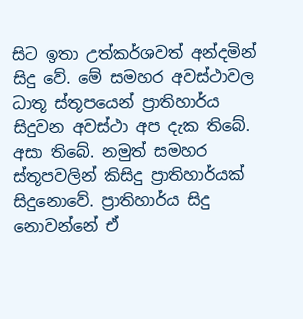සිට ඉතා උත්කර්ශවත් අන්දමින් සිදු වේ. මේ සමහර අවස්ථාවල ධාතූ ස්තූපයෙන් ප්‍රාතිහාර්ය සිදුවන අවස්ථා අප දැක තිබේ. අසා තිබේ. නමුත් සමහර ස්තූපවලින් කිසිදු ප්‍රාතිහාර්යක් සිදුනොවේ. ප්‍රාතිහාර්ය සිදු නොවන්නේ ඒ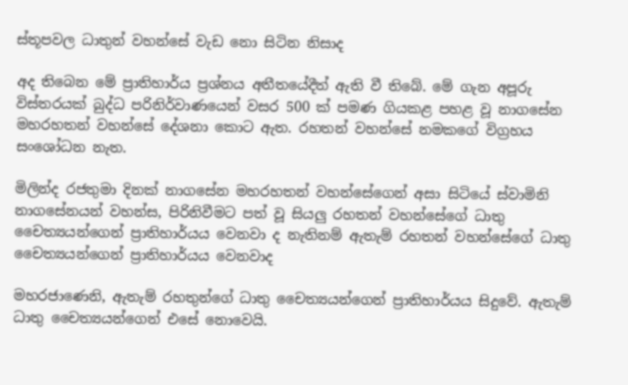ස්තූපවල ධාතුන් වහන්සේ වැඩ නො සිටින නිසාද

අද තිබෙන මේ ප්‍රාතිහාර්ය ප්‍රශ්නය අතීතයේදීත් ඇති වී තිබේ. මේ ගැන අපූරු විස්තරයක් බුද්ධ පරිනිර්වාණයෙන් වසර 500 ක් පමණ ගියකළ පහළ වූ නාගසේන මහරහතන් වහන්සේ දේශනා කොට ඇත. රහතන් වහන්සේ නමකගේ විග්‍රහය සංශෝධන නැත.

මිලින්ද රජතුමා දිනක් නාගසේන මහරහතන් වහන්සේගෙන් අසා සිටියේ ස්වාමිනි නාගසේනයන් වහන්ස, පිරිනිවීමට පත් වූ සියලු රහතන් වහන්සේගේ ධාතු චෛත්‍යයන්ගෙන් ප්‍රාතිහාර්යය වෙනවා ද නැතිනම් ඇතැම් රහතන් වහන්සේගේ ධාතු චෛත්‍යයන්ගෙන් ප්‍රාතිහාර්යය වෙනවාද

මහරජාණෙනි, ඇතැම් රහතුන්ගේ ධාතු චෛත්‍යයන්ගෙන් ප්‍රාතිහාර්යය සිදුවේ. ඇතැම් ධාතු චෛත්‍යයන්ගෙන් එසේ නොවෙයි.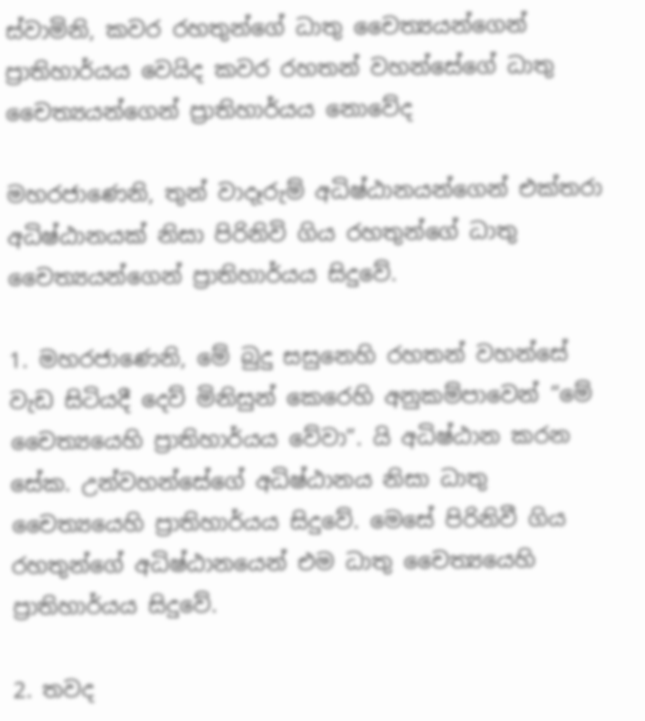ස්වාමිනි, කවර රහතුන්ගේ ධාතු චෛත්‍යයන්ගෙන් ප්‍රාතිහාර්යය වෙයිද කවර රහතන් වහන්සේගේ ධාතු චෛත්‍යයන්ගෙන් ප්‍රාතිහාර්යය නොවේද

මහරජාණෙනි, තුන් වාදෑරුම් අධිෂ්ඨානයන්ගෙන් එක්තරා අධිෂ්ඨානයක් නිසා පිරිනිවි ගිය රහතුන්ගේ ධාතු චෛත්‍යයන්ගෙන් ප්‍රාතිහාර්යය සිදුවේ.

1. මහරජාණෙනි, මේ බුදු සසුනෙහි රහතන් වහන්සේ වැඩ සිටියදී දෙව් මිනිසුන් කෙරෙහි අනුකම්පාවෙන් “මේ චෛත්‍යයෙහි ප්‍රාතිහාර්යය වේවා”. යි අධිෂ්ඨාන කරන සේක. උන්වහන්සේගේ අධිෂ්ඨානය නිසා ධාතු චෛත්‍යයෙහි ප්‍රාතිහාර්යය සිදුවේ. මෙසේ පිරිනිවී ගිය රහතුන්ගේ අධිෂ්ඨානයෙන් එම ධාතු චෛත්‍යයෙහි ප්‍රාතිහාර්යය සිදුවේ.

2. තවද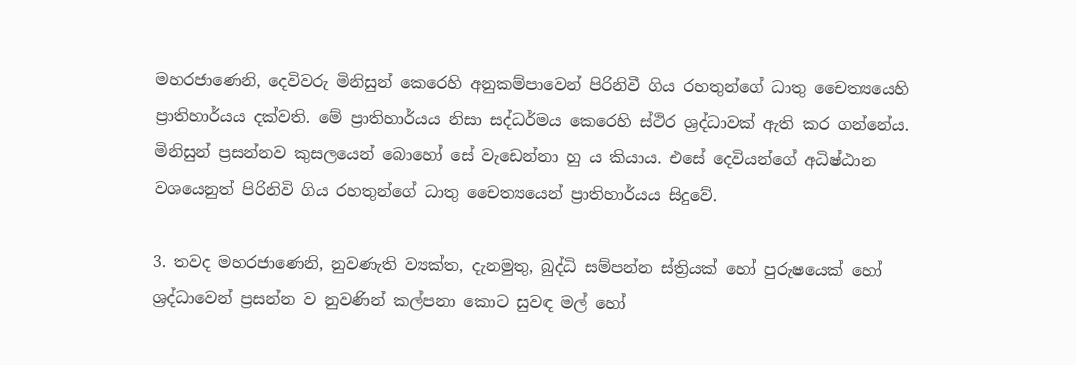මහරජාණෙනි, දෙවිවරු මිනිසුන් කෙරෙහි අනුකම්පාවෙන් පිරිනිවී ගිය රහතුන්ගේ ධාතු චෛත්‍යයෙහි ප්‍රාතිහාර්යය දක්වති. මේ ප්‍රාතිහාර්යය නිසා සද්ධර්මය කෙරෙහි ස්ථිර ශ්‍රද්ධාවක් ඇති කර ගන්නේය. මිනිසුන් ප්‍රසන්නව කුසලයෙන් බොහෝ සේ වැඩෙන්නා හු ය කියාය. එසේ දෙවියන්ගේ අධිෂ්ඨාන වශයෙනුත් පිරිනිවි ගිය රහතුන්ගේ ධාතු චෛත්‍යයෙන් ප්‍රාතිහාර්යය සිදුවේ.

3. තවද මහරජාණෙනි, නුවණැති ව්‍යක්ත, දැනමුතු, බුද්ධි සම්පන්න ස්ත්‍රියක් හෝ පුරුෂයෙක් හෝ ශ්‍රද්ධාවෙන් ප්‍රසන්න ව නුවණින් කල්පනා කොට සුවඳ මල් හෝ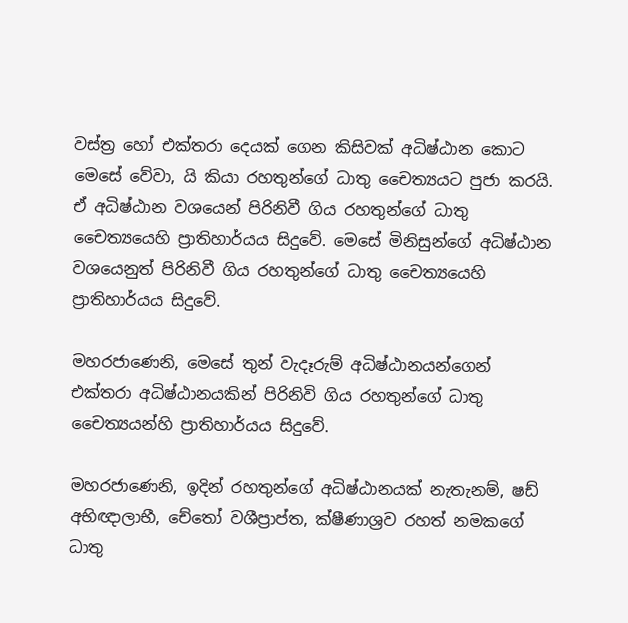වස්ත්‍ර හෝ එක්තරා දෙයක් ගෙන කිසිවක් අධිෂ්ඨාන කොට මෙසේ වේවා, යි කියා රහතුන්ගේ ධාතු චෛත්‍යයට පුජා කරයි. ඒ අධිෂ්ඨාන වශයෙන් පිරිනිවී ගිය රහතුන්ගේ ධාතු චෛත්‍යයෙහි ප්‍රාතිහාර්යය සිදුවේ. මෙසේ මිනිසුන්ගේ අධිෂ්ඨාන වශයෙනුත් පිරිනිවී ගිය රහතුන්ගේ ධාතු චෛත්‍යයෙහි ප්‍රාතිහාර්යය සිදුවේ.

මහරජාණෙනි, මෙසේ තුන් වැදෑරුම් අධිෂ්ඨානයන්ගෙන් එක්තරා අධිෂ්ඨානයකින් පිරිනිවි ගිය රහතුන්ගේ ධාතු චෛත්‍යයන්හි ප්‍රාතිහාර්යය සිදුවේ.

මහරජාණෙනි, ඉදින් රහතුන්ගේ අධිෂ්ඨානයක් නැතැනම්, ෂඩ් අභිඥාලාභී, චේතෝ වශීප්‍රාප්ත, ක්ෂීණාශ්‍රව රහත් නමකගේ ධාතු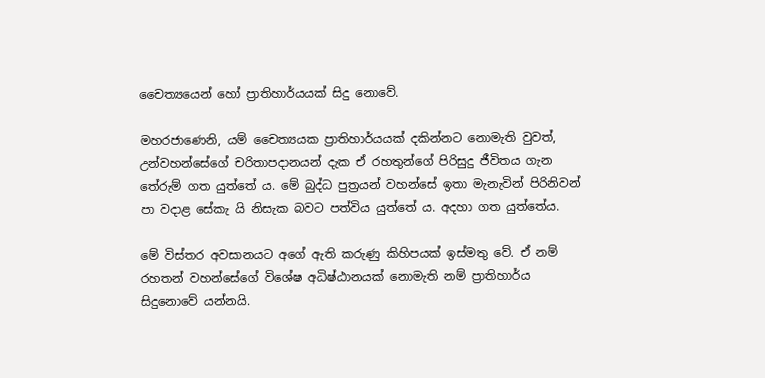චෛත්‍යයෙන් හෝ ප්‍රාතිහාර්යයක් සිදු නොවේ.

මහරජාණෙනි, යම් චෛත්‍යයක ප්‍රාතිහාර්යයක් දකින්නට නොමැති වුවත්, උන්වහන්සේගේ චරිතාපදානයන් දැක ඒ රහතුන්ගේ පිරිසුදු ජීවිතය ගැන තේරුම් ගත යුත්තේ ය. මේ බුද්ධ පුත්‍රයන් වහන්සේ ඉතා මැනැවින් පිරිනිවන් පා වදාළ සේකැ යි නිසැක බවට පත්විය යුත්තේ ය. අදහා ගත යුත්තේය.

මේ විස්තර අවසානයට අගේ ඇති කරුණු කිහිපයක් ඉස්මතු වේ. ඒ නම් රහතන් වහන්සේගේ විශේෂ අධිෂ්ඨානයක් නොමැති නම් ප්‍රාතිහාර්ය සිදුනොවේ යන්නයි.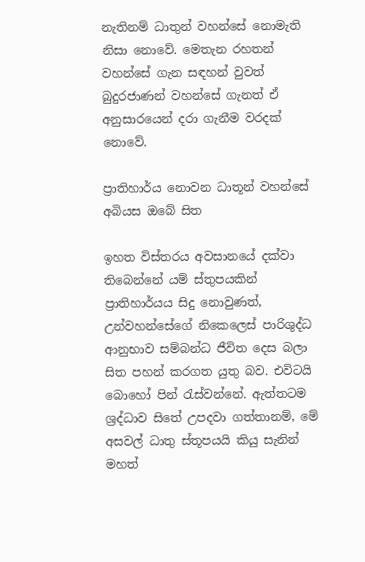නැතිනම් ධාතුන් වහන්සේ නොමැති නිසා නොවේ. මෙතැන රහතන් වහන්සේ ගැන සඳහන් වුවත් බුදුරජාණන් වහන්සේ ගැනත් ඒ අනුසාරයෙන් දරා ගැනීම වරදක් නොවේ.

ප්‍රාතිහාර්ය නොවන ධාතූන් වහන්සේ අබියස ඔබේ සිත

ඉහත විස්තරය අවසානයේ දක්වා තිබෙන්නේ යම් ස්තුපයකින් ප්‍රාතිහාර්යය සිදු නොවුණත්, උන්වහන්සේගේ නිකෙලෙස් පාරිශුද්ධ ආනුභාව සම්බන්ධ ජීවිත දෙස බලා සිත පහන් කරගත යුතු බව. එවිටයි බොහෝ පින් රැස්වන්නේ. ඇත්තටම ශ්‍රද්ධාව සිතේ උපදවා ගත්තානම්, මේ අසවල් ධාතු ස්තූපයයි කියු සැනින් මහත්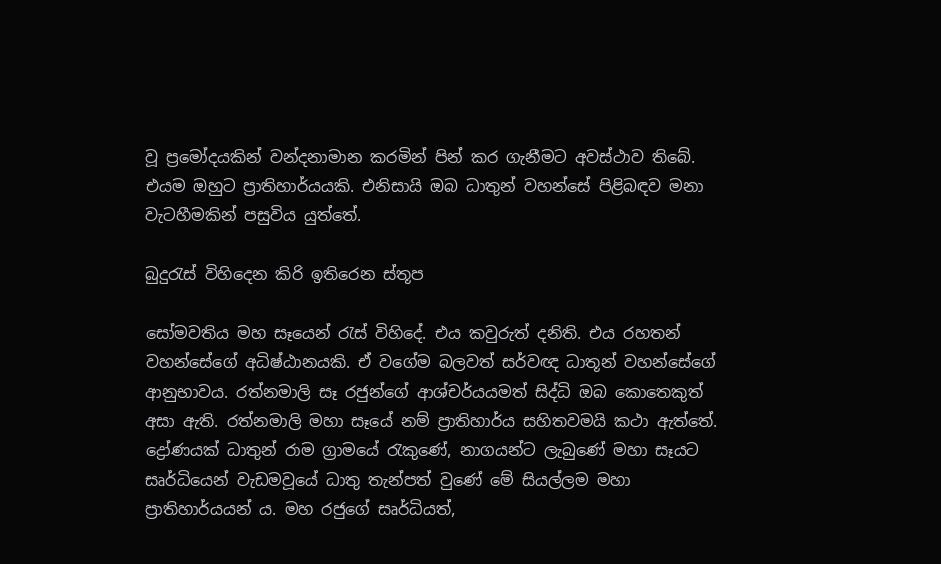වූ ප්‍රමෝදයකින් වන්දනාමාන කරමින් පින් කර ගැනීමට අවස්ථාව තිබේ. එයම ඔහුට ප්‍රාතිහාර්යයකි. එනිසායි ඔබ ධාතුන් වහන්සේ පිළිබඳව මනා වැටහීමකින් පසුවිය යුත්තේ.

බුදුරැස් විහිදෙන කිරි ඉතිරෙන ස්තූප

සෝමවතිය මහ සෑයෙන් රැස් විහිදේ. එය කවුරුත් දනිති. එය රහතන් වහන්සේගේ අධිෂ්ඨානයකි. ඒ වගේම බලවත් සර්වඥ ධාතූන් වහන්සේගේ ආනුභාවය. රත්නමාලි සෑ රජුන්ගේ ආශ්චර්යයමත් සිද්ධි ඔබ කොතෙකුත් අසා ඇති. රත්නමාලි මහා සෑයේ නම් ප්‍රාතිහාර්ය සහිතවමයි කථා ඇත්තේ. ද්‍රෝණයක් ධාතුන් රාම ග්‍රාමයේ රැකුණේ, නාගයන්ට ලැබුණේ මහා සෑයට සෘර්ධියෙන් වැඩමවූයේ ධාතු තැන්පත් වුණේ මේ සියල්ලම මහා ප්‍රාතිහාර්යයන් ය. මහ රජුගේ සෘර්ධියත්,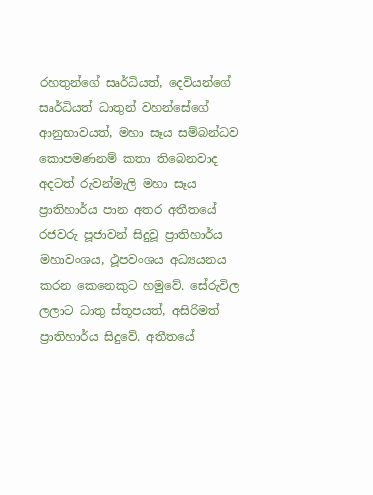රහතුන්ගේ සෘර්ධියත්, දෙවියන්ගේ සෘර්ධියත් ධාතුන් වහන්සේගේ ආනුභාවයත්, මහා සෑය සම්බන්ධව කොපමණනම් කතා තිබෙනවාද අදටත් රුවන්මැලි මහා සෑය ප්‍රාතිහාර්ය පාන අතර අතීතයේ රජවරු පූජාවන් සිදුවූ ප්‍රාතිහාර්ය මහාවංශය, ථූපවංශය අධ්‍යයනය කරන කෙනෙකුට හමුවේ. සේරුවිල ලලාට ධාතු ස්තූපයත්, අසිරිමත් ප්‍රාතිහාර්ය සිදුවේ. අතීතයේ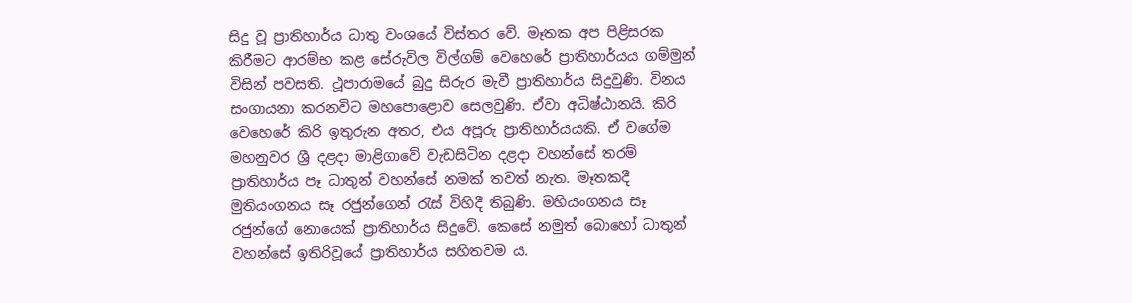සිදු වූ ප්‍රාතිහාර්ය ධාතු වංශයේ විස්තර වේ. මෑතක අප පිළිසරක කිරීමට ආරම්භ කළ සේරුවිල විල්ගම් වෙහෙරේ ප්‍රාතිහාර්යය ගම්මුන් විසින් පවසති. ථූපාරාමයේ බුදු සිරුර මැවී ප්‍රාතිහාර්ය සිදුවුණි. විනය සංගායනා කරනවිට මහපොළොව සෙලවුණි. ඒවා අධිෂ්ඨානයි. කිරි වෙහෙරේ කිරි ඉතුරුන අතර, එය අපූරු ප්‍රාතිහාර්යයකි. ඒ වගේම මහනුවර ශ්‍රී දළදා මාළිගාවේ වැඩසිටින දළදා වහන්සේ තරම් ප්‍රාතිහාර්ය පෑ ධාතුන් වහන්සේ නමක් තවත් නැත. මෑතකදී මුතියංගනය සෑ රජුන්ගෙන් රැස් විහිදී තිබුණි. මහියංගනය සෑ රජුන්ගේ නොයෙක් ප්‍රාතිහාර්ය සිදුවේ. කෙසේ නමුත් බොහෝ ධාතුන් වහන්සේ ඉතිරිවූයේ ප්‍රාතිහාර්ය සහිතවම ය.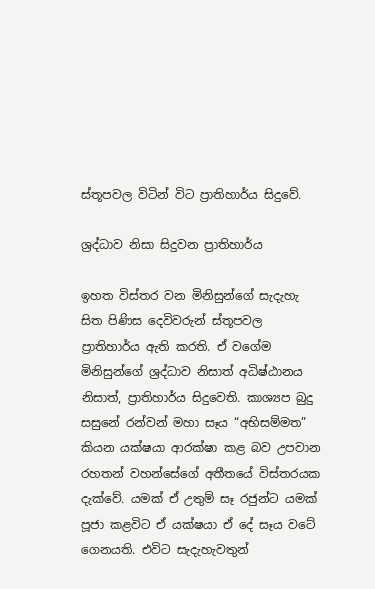ස්තූපවල විටින් විට ප්‍රාතිහාර්ය සිදුවේ.

ශ්‍රද්ධාව නිසා සිදුවන ප්‍රාතිහාර්ය

ඉහත විස්තර වන මිනිසුන්ගේ සැදැහැ සිත පිණිස දෙවිවරුන් ස්තූපවල ප්‍රාතිහාර්ය ඇති කරති. ඒ වගේම මිනිසුන්ගේ ශ්‍රද්ධාව නිසාත් අධිෂ්ඨානය නිසාත්, ප්‍රාතිහාර්ය සිදුවෙති. කාශ්‍යප බුදු සසුනේ රන්වන් මහා සෑය “අභිසම්මත” කියන යක්ෂයා ආරක්ෂා කළ බව උපවාන රහතන් වහන්සේගේ අතීතයේ විස්තරයක දැක්වේ. යමක් ඒ උතුම් සෑ රජුන්ට යමක් පූජා කළවිට ඒ යක්ෂයා ඒ දේ සෑය වටේ ගෙනයති. එවිට සැදැහැවතුන්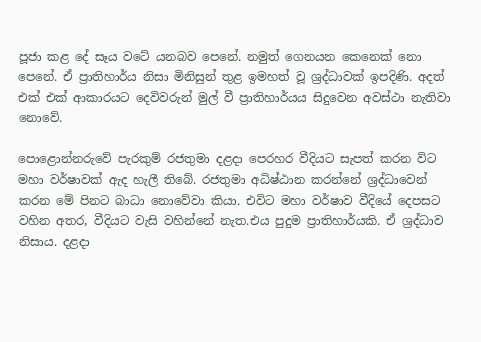පූජා කළ දේ සෑය වටේ යනබව පෙනේ. නමුත් ගෙනයන කෙනෙක් නො පෙනේ. ඒ ප්‍රාතිහාර්ය නිසා මිනිසුන් තුළ ඉමහත් වූ ශ්‍රද්ධාවක් ඉපදිණි. අදත් එක් එක් ආකාරයට දෙවිවරුන් මුල් වී ප්‍රාතිහාර්යය සිදුවෙන අවස්ථා නැතිවා නොවේ.

පොළොන්නරුවේ පැරකුම් රජතුමා දළදා පෙරහර වීදියට සැපත් කරන විට මහා වර්ෂාවක් ඇද හැලී තිබේ. රජතුමා අධිෂ්ඨාන කරන්නේ ශ්‍රද්ධාවෙන් කරන මේ පිනට බාධා නොවේවා කියා. එවිට මහා වර්ෂාව වීදියේ දෙපසට වහින අතර, වීදියට වැසි වහින්නේ නැත.එය පුදුම ප්‍රාතිහාර්යකි. ඒ ශ්‍රද්ධාව නිසාය. දළදා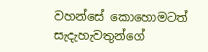වහන්සේ කොහොමටත් සැදැහැවතුන්ගේ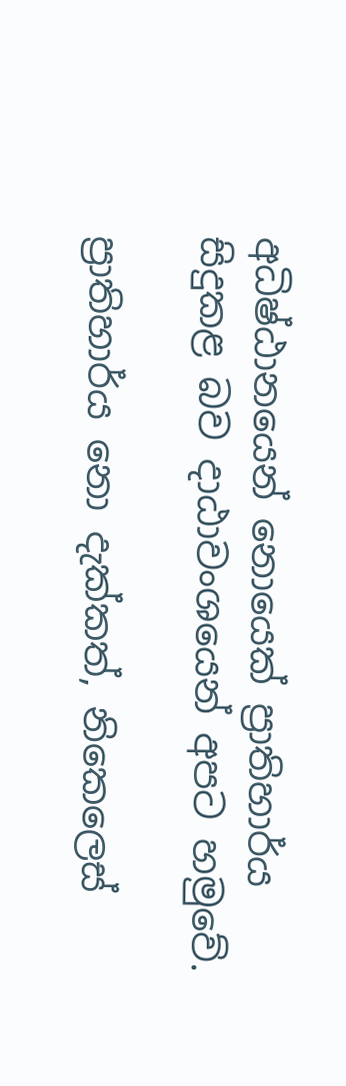අධිෂ්ඨානයෙන් නොයෙක් ප්‍රාතිහාර්ය සිදුකළ බව දාඨාවංශයෙන් අපට හමුවේ.

ප්‍රාතිහාර්ය නො දැක්කත්, නිකෙලෙස්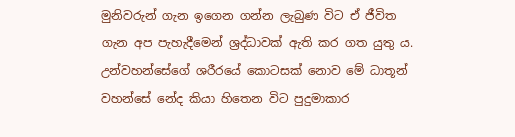මුනිවරුන් ගැන ඉගෙන ගන්න ලැබුණ විට ඒ ජීවිත ගැන අප පැහැදීමෙන් ශ්‍රද්ධාවක් ඇති කර ගත යුතු ය. උන්වහන්සේගේ ශරීරයේ කොටසක් නොව මේ ධාතූන් වහන්සේ නේද කියා හිතෙන විට පුදුමාකාර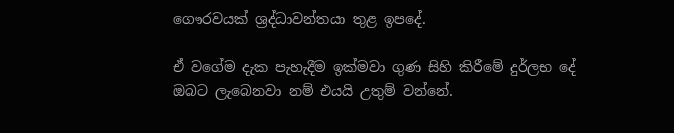ගෞරවයක් ශ්‍රද්ධාවන්තයා තුළ ඉපදේ.

ඒ වගේම දැක පැහැදීම ඉක්මවා ගුණ සිහි කිරීමේ දුර්ලභ දේ ඔබට ලැබෙනවා නම් එයයි උතුම් වන්නේ.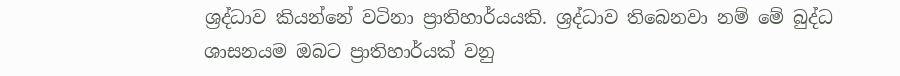ශ්‍රද්ධාව කියන්නේ වටිනා ප්‍රාතිහාර්යයකි. ශ්‍රද්ධාව තිබෙනවා නම් මේ බුද්ධ ශාසනයම ඔබට ප්‍රාතිහාර්යක් වනු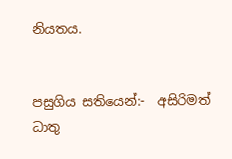නියතය.


පසුගිය සතියෙන්:-  අසිරිමත් ධාතු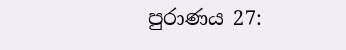පුරාණය 27: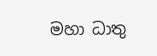මහා ධාතු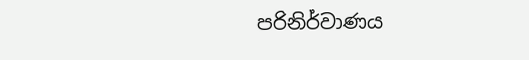පරිනිර්වාණය